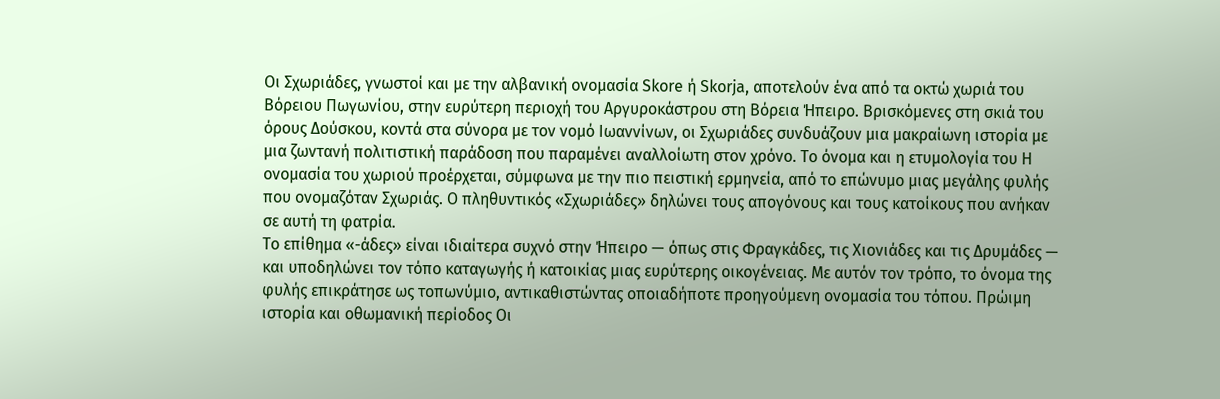Οι Σχωριάδες, γνωστοί και με την αλβανική ονομασία Skore ή Skorja, αποτελούν ένα από τα οκτώ χωριά του Βόρειου Πωγωνίου, στην ευρύτερη περιοχή του Αργυροκάστρου στη Βόρεια Ήπειρο. Βρισκόμενες στη σκιά του όρους Δούσκου, κοντά στα σύνορα με τον νομό Ιωαννίνων, οι Σχωριάδες συνδυάζουν μια μακραίωνη ιστορία με μια ζωντανή πολιτιστική παράδοση που παραμένει αναλλοίωτη στον χρόνο. Το όνομα και η ετυμολογία του Η ονομασία του χωριού προέρχεται, σύμφωνα με την πιο πειστική ερμηνεία, από το επώνυμο μιας μεγάλης φυλής που ονομαζόταν Σχωριάς. Ο πληθυντικός «Σχωριάδες» δηλώνει τους απογόνους και τους κατοίκους που ανήκαν σε αυτή τη φατρία.
Το επίθημα «-άδες» είναι ιδιαίτερα συχνό στην Ήπειρο — όπως στις Φραγκάδες, τις Χιονιάδες και τις Δρυμάδες — και υποδηλώνει τον τόπο καταγωγής ή κατοικίας μιας ευρύτερης οικογένειας. Με αυτόν τον τρόπο, το όνομα της φυλής επικράτησε ως τοπωνύμιο, αντικαθιστώντας οποιαδήποτε προηγούμενη ονομασία του τόπου. Πρώιμη ιστορία και οθωμανική περίοδος Οι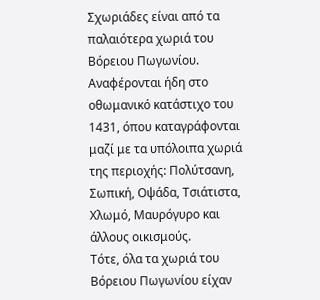Σχωριάδες είναι από τα παλαιότερα χωριά του Βόρειου Πωγωνίου. Αναφέρονται ήδη στο οθωμανικό κατάστιχο του 1431, όπου καταγράφονται μαζί με τα υπόλοιπα χωριά της περιοχής: Πολύτσανη, Σωπική, Οψάδα, Τσιάτιστα, Χλωμό, Μαυρόγυρο και άλλους οικισμούς.
Τότε, όλα τα χωριά του Βόρειου Πωγωνίου είχαν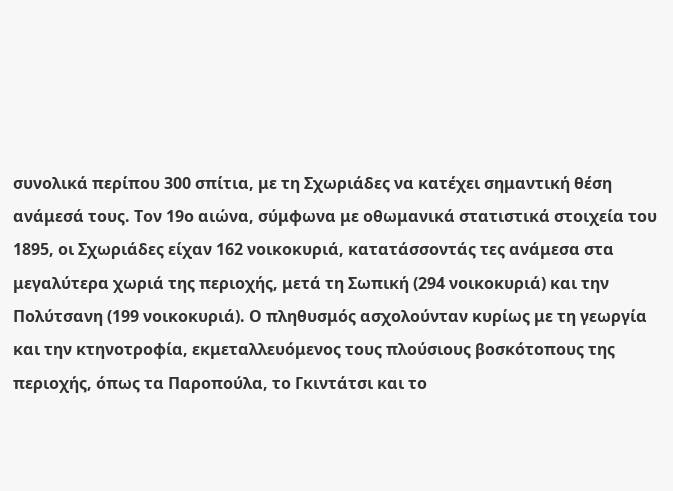συνολικά περίπου 300 σπίτια, με τη Σχωριάδες να κατέχει σημαντική θέση ανάμεσά τους. Τον 19ο αιώνα, σύμφωνα με οθωμανικά στατιστικά στοιχεία του 1895, οι Σχωριάδες είχαν 162 νοικοκυριά, κατατάσσοντάς τες ανάμεσα στα μεγαλύτερα χωριά της περιοχής, μετά τη Σωπική (294 νοικοκυριά) και την Πολύτσανη (199 νοικοκυριά). Ο πληθυσμός ασχολούνταν κυρίως με τη γεωργία και την κτηνοτροφία, εκμεταλλευόμενος τους πλούσιους βοσκότοπους της περιοχής, όπως τα Παροπούλα, το Γκιντάτσι και το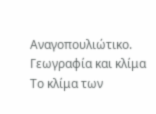Αναγοπουλιώτικο. Γεωγραφία και κλίμα Το κλίμα των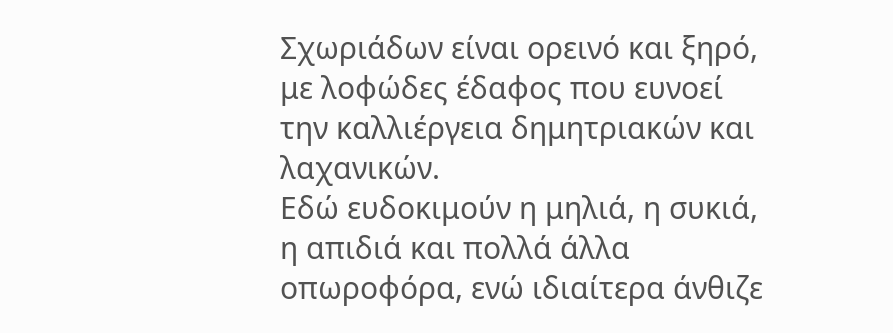Σχωριάδων είναι ορεινό και ξηρό, με λοφώδες έδαφος που ευνοεί την καλλιέργεια δημητριακών και λαχανικών.
Εδώ ευδοκιμούν η μηλιά, η συκιά, η απιδιά και πολλά άλλα οπωροφόρα, ενώ ιδιαίτερα άνθιζε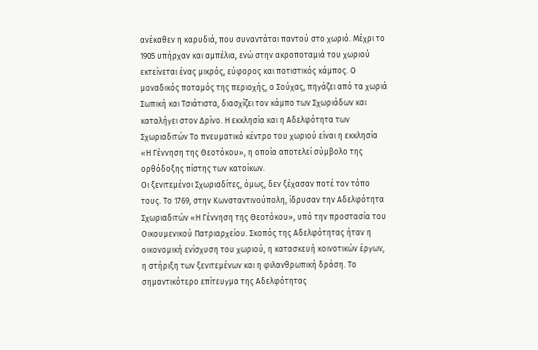ανέκαθεν η καρυδιά, που συναντάται παντού στο χωριό. Μέχρι το 1905 υπήρχαν και αμπέλια, ενώ στην ακροποταμιά του χωριού εκτείνεται ένας μικρός, εύφορος και ποτιστικός κάμπος. Ο μοναδικός ποταμός της περιοχής, ο Σούχας, πηγάζει από τα χωριά Σωπική και Τσιάτιστα, διασχίζει τον κάμπο των Σχωριάδων και καταλήγει στον Δρίνο. Η εκκλησία και η Αδελφότητα των Σχωριαδιτών Το πνευματικό κέντρο του χωριού είναι η εκκλησία «Η Γέννηση της Θεοτόκου», η οποία αποτελεί σύμβολο της ορθόδοξης πίστης των κατοίκων.
Οι ξενιτεμένοι Σχωριαδίτες, όμως, δεν ξέχασαν ποτέ τον τόπο τους. Το 1769, στην Κωνσταντινούπολη, ίδρυσαν την Αδελφότητα Σχωριαδιτών «Η Γέννηση της Θεοτόκου», υπό την προστασία του Οικουμενικού Πατριαρχείου. Σκοπός της Αδελφότητας ήταν η οικονομική ενίσχυση του χωριού, η κατασκευή κοινοτικών έργων, η στήριξη των ξενιτεμένων και η φιλανθρωπική δράση. Το σημαντικότερο επίτευγμα της Αδελφότητας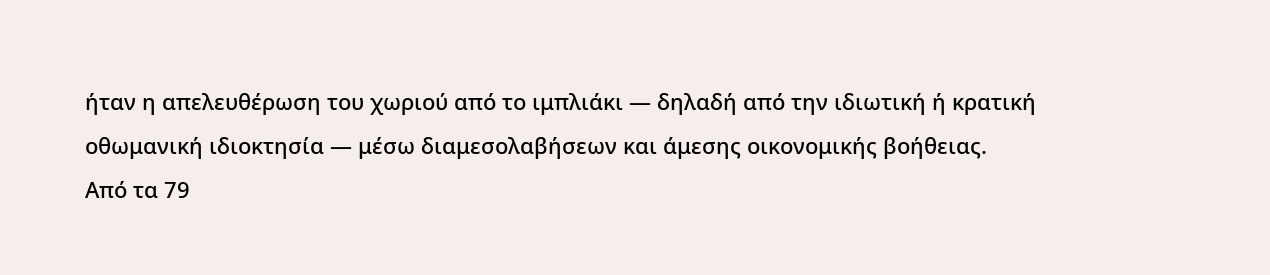ήταν η απελευθέρωση του χωριού από το ιμπλιάκι — δηλαδή από την ιδιωτική ή κρατική οθωμανική ιδιοκτησία — μέσω διαμεσολαβήσεων και άμεσης οικονομικής βοήθειας.
Από τα 79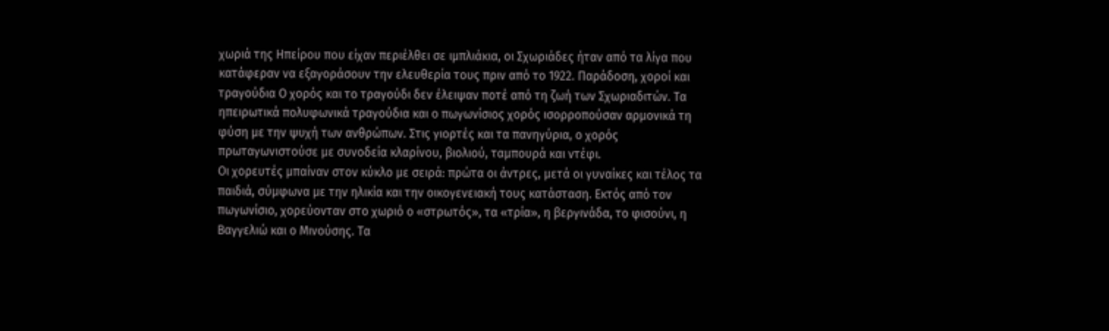χωριά της Ηπείρου που είχαν περιέλθει σε ιμπλιάκια, οι Σχωριάδες ήταν από τα λίγα που κατάφεραν να εξαγοράσουν την ελευθερία τους πριν από το 1922. Παράδοση, χοροί και τραγούδια Ο χορός και το τραγούδι δεν έλειψαν ποτέ από τη ζωή των Σχωριαδιτών. Τα ηπειρωτικά πολυφωνικά τραγούδια και ο πωγωνίσιος χορός ισορροπούσαν αρμονικά τη φύση με την ψυχή των ανθρώπων. Στις γιορτές και τα πανηγύρια, ο χορός πρωταγωνιστούσε με συνοδεία κλαρίνου, βιολιού, ταμπουρά και ντέφι.
Οι χορευτές μπαίναν στον κύκλο με σειρά: πρώτα οι άντρες, μετά οι γυναίκες και τέλος τα παιδιά, σύμφωνα με την ηλικία και την οικογενειακή τους κατάσταση. Εκτός από τον πωγωνίσιο, χορεύονταν στο χωριό ο «στρωτός», τα «τρία», η βεργινάδα, το φισούνι, η Βαγγελιώ και ο Μινούσης. Τα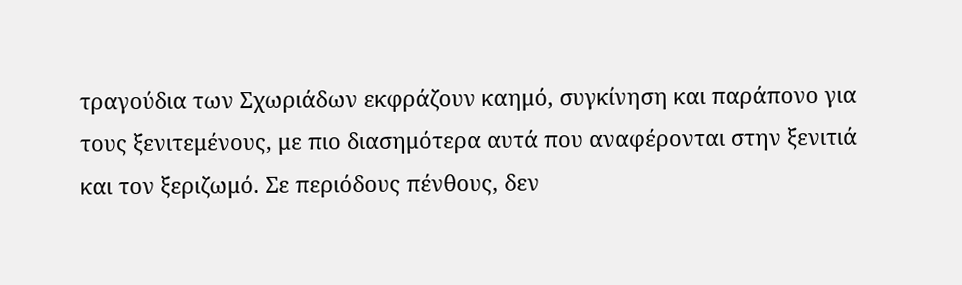τραγούδια των Σχωριάδων εκφράζουν καημό, συγκίνηση και παράπονο για τους ξενιτεμένους, με πιο διασημότερα αυτά που αναφέρονται στην ξενιτιά και τον ξεριζωμό. Σε περιόδους πένθους, δεν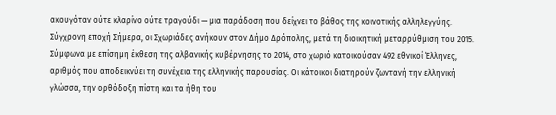ακουγόταν ούτε κλαρίνο ούτε τραγούδι — μια παράδοση που δείχνει το βάθος της κοινοτικής αλληλεγγύης.
Σύγχρονη εποχή Σήμερα, οι Σχωριάδες ανήκουν στον Δήμο Δρόπολης, μετά τη διοικητική μεταρρύθμιση του 2015. Σύμφωνα με επίσημη έκθεση της αλβανικής κυβέρνησης το 2014, στο χωριό κατοικούσαν 492 εθνικοί Έλληνες, αριθμός που αποδεικνύει τη συνέχεια της ελληνικής παρουσίας. Οι κάτοικοι διατηρούν ζωντανή την ελληνική γλώσσα, την ορθόδοξη πίστη και τα ήθη του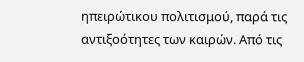ηπειρώτικου πολιτισμού, παρά τις αντιξοότητες των καιρών. Από τις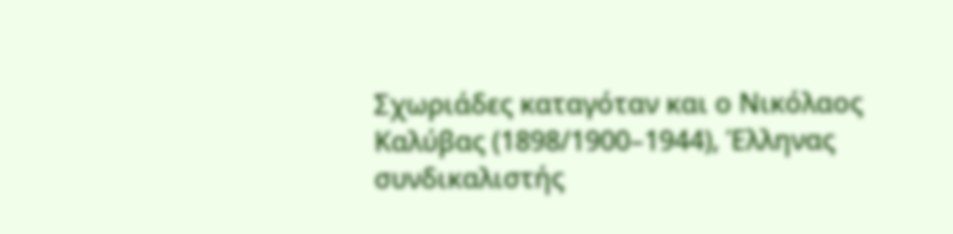Σχωριάδες καταγόταν και ο Νικόλαος Καλύβας (1898/1900–1944), Έλληνας συνδικαλιστής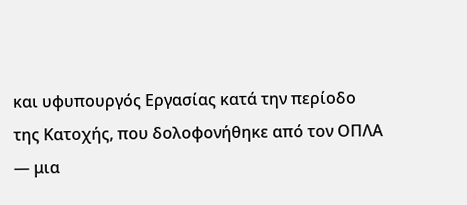και υφυπουργός Εργασίας κατά την περίοδο της Κατοχής, που δολοφονήθηκε από τον ΟΠΛΑ — μια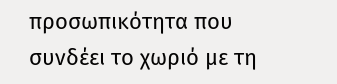προσωπικότητα που συνδέει το χωριό με τη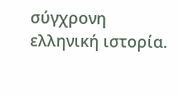σύγχρονη ελληνική ιστορία.